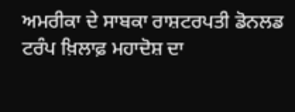ਅਮਰੀਕਾ ਦੇ ਸਾਬਕਾ ਰਾਸ਼ਟਰਪਤੀ ਡੋਨਲਡ ਟਰੰਪ ਖ਼ਿਲਾਫ਼ ਮਹਾਦੋਸ਼ ਦਾ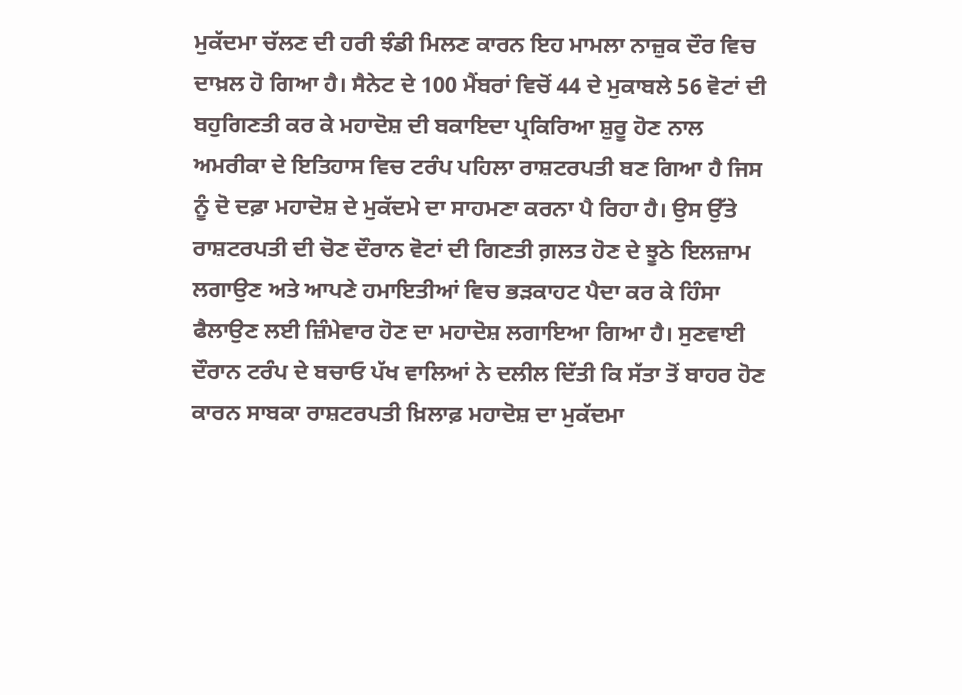ਮੁਕੱਦਮਾ ਚੱਲਣ ਦੀ ਹਰੀ ਝੰਡੀ ਮਿਲਣ ਕਾਰਨ ਇਹ ਮਾਮਲਾ ਨਾਜ਼ੁਕ ਦੌਰ ਵਿਚ ਦਾਖ਼ਲ ਹੋ ਗਿਆ ਹੈ। ਸੈਨੇਟ ਦੇ 100 ਮੈਂਬਰਾਂ ਵਿਚੋਂ 44 ਦੇ ਮੁਕਾਬਲੇ 56 ਵੋਟਾਂ ਦੀ ਬਹੁਗਿਣਤੀ ਕਰ ਕੇ ਮਹਾਦੋਸ਼ ਦੀ ਬਕਾਇਦਾ ਪ੍ਰਕਿਰਿਆ ਸ਼ੁਰੂ ਹੋਣ ਨਾਲ ਅਮਰੀਕਾ ਦੇ ਇਤਿਹਾਸ ਵਿਚ ਟਰੰਪ ਪਹਿਲਾ ਰਾਸ਼ਟਰਪਤੀ ਬਣ ਗਿਆ ਹੈ ਜਿਸ ਨੂੰ ਦੋ ਦਫ਼ਾ ਮਹਾਦੋਸ਼ ਦੇ ਮੁਕੱਦਮੇ ਦਾ ਸਾਹਮਣਾ ਕਰਨਾ ਪੈ ਰਿਹਾ ਹੈ। ਉਸ ਉੱਤੇ ਰਾਸ਼ਟਰਪਤੀ ਦੀ ਚੋਣ ਦੌਰਾਨ ਵੋਟਾਂ ਦੀ ਗਿਣਤੀ ਗ਼ਲਤ ਹੋਣ ਦੇ ਝੂਠੇ ਇਲਜ਼ਾਮ ਲਗਾਉਣ ਅਤੇ ਆਪਣੇ ਹਮਾਇਤੀਆਂ ਵਿਚ ਭੜਕਾਹਟ ਪੈਦਾ ਕਰ ਕੇ ਹਿੰਸਾ ਫੈਲਾਉਣ ਲਈ ਜ਼ਿੰਮੇਵਾਰ ਹੋਣ ਦਾ ਮਹਾਦੋਸ਼ ਲਗਾਇਆ ਗਿਆ ਹੈ। ਸੁਣਵਾਈ ਦੌਰਾਨ ਟਰੰਪ ਦੇ ਬਚਾਓ ਪੱਖ ਵਾਲਿਆਂ ਨੇ ਦਲੀਲ ਦਿੱਤੀ ਕਿ ਸੱਤਾ ਤੋਂ ਬਾਹਰ ਹੋਣ ਕਾਰਨ ਸਾਬਕਾ ਰਾਸ਼ਟਰਪਤੀ ਖ਼ਿਲਾਫ਼ ਮਹਾਦੋਸ਼ ਦਾ ਮੁਕੱਦਮਾ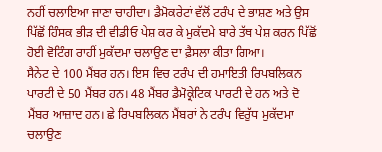ਨਹੀਂ ਚਲਾਇਆ ਜਾਣਾ ਚਾਹੀਦਾ। ਡੈਮੋਕਰੇਟਾਂ ਵੱਲੋਂ ਟਰੰਪ ਦੇ ਭਾਸ਼ਣ ਅਤੇ ਉਸ ਪਿੱਛੋਂ ਹਿੰਸਕ ਭੀੜ ਦੀ ਵੀਡੀਓ ਪੇਸ਼ ਕਰ ਕੇ ਮੁਕੱਦਮੇ ਬਾਰੇ ਤੱਥ ਪੇਸ਼ ਕਰਨ ਪਿੱਛੋਂ ਹੋਈ ਵੋਟਿੰਗ ਰਾਹੀਂ ਮੁਕੱਦਮਾ ਚਲਾਉਣ ਦਾ ਫ਼ੈਸਲਾ ਕੀਤਾ ਗਿਆ।
ਸੈਨੇਟ ਦੇ 100 ਮੈਂਬਰ ਹਨ। ਇਸ ਵਿਚ ਟਰੰਪ ਦੀ ਹਮਾਇਤੀ ਰਿਪਬਲਿਕਨ ਪਾਰਟੀ ਦੇ 50 ਮੈਂਬਰ ਹਨ। 48 ਮੈਂਬਰ ਡੈਮੋਕ੍ਰੇਟਿਕ ਪਾਰਟੀ ਦੇ ਹਨ ਅਤੇ ਦੋ ਮੈਂਬਰ ਆਜ਼ਾਦ ਹਨ। ਛੇ ਰਿਪਬਲਿਕਨ ਮੈਂਬਰਾਂ ਨੇ ਟਰੰਪ ਵਿਰੁੱਧ ਮੁਕੱਦਮਾ ਚਲਾਉਣ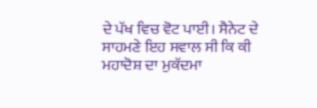ਦੇ ਪੱਖ ਵਿਚ ਵੋਟ ਪਾਈ। ਸੈਨੇਟ ਦੇ ਸਾਹਮਣੇ ਇਹ ਸਵਾਲ ਸੀ ਕਿ ਕੀ ਮਹਾਦੋਸ਼ ਦਾ ਮੁਕੱਦਮਾ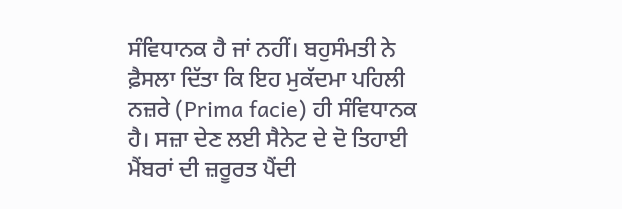ਸੰਵਿਧਾਨਕ ਹੈ ਜਾਂ ਨਹੀਂ। ਬਹੁਸੰਮਤੀ ਨੇ ਫ਼ੈਸਲਾ ਦਿੱਤਾ ਕਿ ਇਹ ਮੁਕੱਦਮਾ ਪਹਿਲੀ ਨਜ਼ਰੇ (Prima facie) ਹੀ ਸੰਵਿਧਾਨਕ ਹੈ। ਸਜ਼ਾ ਦੇਣ ਲਈ ਸੈਨੇਟ ਦੇ ਦੋ ਤਿਹਾਈ ਮੈਂਬਰਾਂ ਦੀ ਜ਼ਰੂਰਤ ਪੈਂਦੀ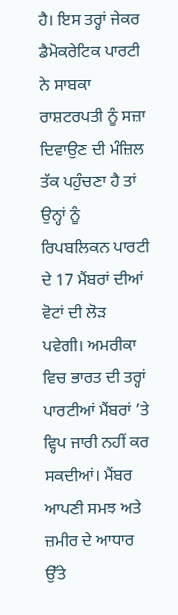ਹੈ। ਇਸ ਤਰ੍ਹਾਂ ਜੇਕਰ ਡੈਮੋਕਰੇਟਿਕ ਪਾਰਟੀ ਨੇ ਸਾਬਕਾ ਰਾਸ਼ਟਰਪਤੀ ਨੂੰ ਸਜ਼ਾ ਦਿਵਾਉਣ ਦੀ ਮੰਜ਼ਿਲ ਤੱਕ ਪਹੁੰਚਣਾ ਹੈ ਤਾਂ ਉਨ੍ਹਾਂ ਨੂੰ ਰਿਪਬਲਿਕਨ ਪਾਰਟੀ ਦੇ 17 ਮੈਂਬਰਾਂ ਦੀਆਂ ਵੋਟਾਂ ਦੀ ਲੋੜ ਪਵੇਗੀ। ਅਮਰੀਕਾ ਵਿਚ ਭਾਰਤ ਦੀ ਤਰ੍ਹਾਂ ਪਾਰਟੀਆਂ ਮੈਂਬਰਾਂ ’ਤੇ ਵ੍ਹਿਪ ਜਾਰੀ ਨਹੀਂ ਕਰ ਸਕਦੀਆਂ। ਮੈਂਬਰ ਆਪਣੀ ਸਮਝ ਅਤੇ ਜ਼ਮੀਰ ਦੇ ਆਧਾਰ ਉੱਤੇ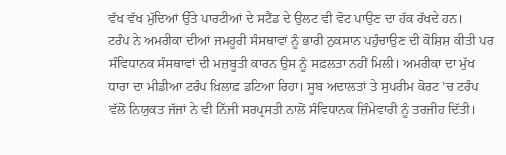ਵੱਖ ਵੱਖ ਮੁੱਦਿਆਂ ਉੱਤੇ ਪਾਰਟੀਆਂ ਦੇ ਸਟੈਂਡ ਦੇ ਉਲਟ ਵੀ ਵੋਟ ਪਾਉਣ ਦਾ ਹੱਕ ਰੱਖਦੇ ਹਨ।
ਟਰੰਪ ਨੇ ਅਮਰੀਕਾ ਦੀਆਂ ਜਮਹੂਰੀ ਸੰਸਥਾਵਾਂ ਨੂੰ ਭਾਰੀ ਨੁਕਸਾਨ ਪਹੁੰਚਾਉਣ ਦੀ ਕੋਸ਼ਿਸ਼ ਕੀਤੀ ਪਰ ਸੰਵਿਧਾਨਕ ਸੰਸਥਾਵਾਂ ਦੀ ਮਜ਼ਬੂਤੀ ਕਾਰਨ ਉਸ ਨੂੰ ਸਫ਼ਲਤਾ ਨਹੀਂ ਮਿਲੀ। ਅਮਰੀਕਾ ਦਾ ਮੁੱਖ ਧਾਰਾ ਦਾ ਮੀਡੀਆ ਟਰੰਪ ਖ਼ਿਲਾਫ਼ ਡਟਿਆ ਰਿਹਾ। ਸੂਬ ਅਦਾਲਤਾਂ ਤੇ ਸੁਪਰੀਮ ਕੋਰਟ ’ਚ ਟਰੰਪ ਵੱਲੋਂ ਨਿਯੁਕਤ ਜੱਜਾਂ ਨੇ ਵੀ ਨਿੱਜੀ ਸਰਪ੍ਰਸਤੀ ਨਾਲੋਂ ਸੰਵਿਧਾਨਕ ਜ਼ਿੰਮੇਵਾਰੀ ਨੂੰ ਤਰਜੀਹ ਦਿੱਤੀ।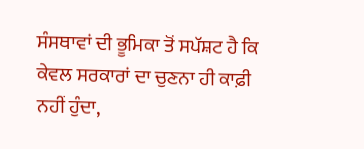ਸੰਸਥਾਵਾਂ ਦੀ ਭੂਮਿਕਾ ਤੋਂ ਸਪੱਸ਼ਟ ਹੈ ਕਿ ਕੇਵਲ ਸਰਕਾਰਾਂ ਦਾ ਚੁਣਨਾ ਹੀ ਕਾਫ਼ੀ ਨਹੀਂ ਹੁੰਦਾ,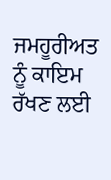ਜਮਹੂਰੀਅਤ ਨੂੰ ਕਾਇਮ ਰੱਖਣ ਲਈ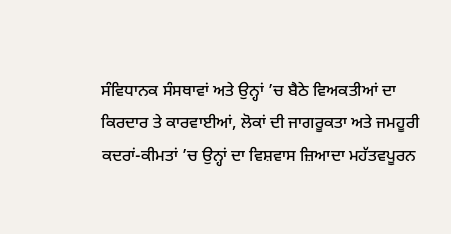ਸੰਵਿਧਾਨਕ ਸੰਸਥਾਵਾਂ ਅਤੇ ਉਨ੍ਹਾਂ ’ਚ ਬੈਠੇ ਵਿਅਕਤੀਆਂ ਦਾ ਕਿਰਦਾਰ ਤੇ ਕਾਰਵਾਈਆਂ, ਲੋਕਾਂ ਦੀ ਜਾਗਰੂਕਤਾ ਅਤੇ ਜਮਹੂਰੀ ਕਦਰਾਂ-ਕੀਮਤਾਂ ’ਚ ਉਨ੍ਹਾਂ ਦਾ ਵਿਸ਼ਵਾਸ ਜ਼ਿਆਦਾ ਮਹੱਤਵਪੂਰਨ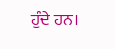ਹੁੰਦੇ ਹਨ।